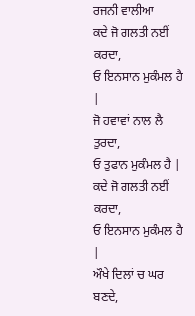ਰਜਨੀ ਵਾਲੀਆ
ਕਦੇ ਜੋ ਗਲਤੀ ਨਈਂ ਕਰਦਾ,
ਓ ਇਨਸਾਨ ਮੁਕੰਮਲ ਹੈ |
ਜੋ ਹਵਾਵਾਂ ਨਾਲ ਲੈ ਤੁਰਦਾ,
ਓ ਤੁਫਾਨ ਮੁਕੰਮਲ ਹੈ |
ਕਦੇ ਜੋ ਗਲਤੀ ਨਈਂ ਕਰਦਾ,
ਓ ਇਨਸਾਨ ਮੁਕੰਮਲ ਹੈ |
ਔਖੇ ਦਿਲਾਂ ਚ ਘਰ ਬਣਦੇ,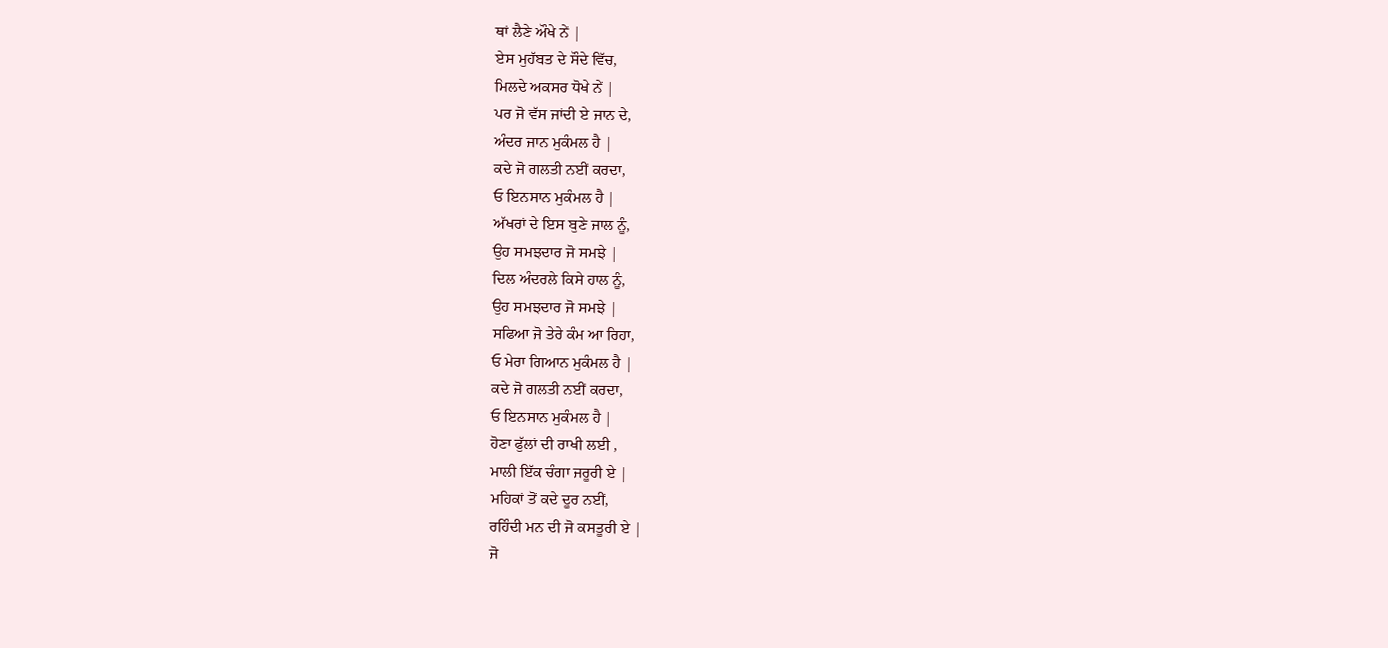ਥਾਂ ਲੈਣੇ ਔਖੇ ਨੇਂ |
ਏਸ ਮੁਹੱਬਤ ਦੇ ਸੌਦੇ ਵਿੱਚ,
ਮਿਲਦੇ ਅਕਸਰ ਧੋਖੇ ਨੇਂ |
ਪਰ ਜੋ ਵੱਸ ਜਾਂਦੀ ਏ ਜਾਨ ਦੇ,
ਅੰਦਰ ਜਾਨ ਮੁਕੰਮਲ ਹੈ |
ਕਦੇ ਜੋ ਗਲਤੀ ਨਈਂ ਕਰਦਾ,
ਓ ਇਨਸਾਨ ਮੁਕੰਮਲ ਹੈ |
ਅੱਖਰਾਂ ਦੇ ਇਸ ਬੁਣੇ ਜਾਲ ਨੂੰ,
ਉਹ ਸਮਝਦਾਰ ਜੋ ਸਮਝੇ |
ਦਿਲ ਅੰਦਰਲੇ ਕਿਸੇ ਹਾਲ ਨੂੰ,
ਉਹ ਸਮਝਦਾਰ ਜੋ ਸਮਝੇ |
ਸਫਿਆ ਜੋ ਤੇਰੇ ਕੰਮ ਆ ਰਿਹਾ,
ਓ ਮੇਰਾ ਗਿਆਨ ਮੁਕੰਮਲ ਹੈ |
ਕਦੇ ਜੋ ਗਲਤੀ ਨਈਂ ਕਰਦਾ,
ਓ ਇਨਸਾਨ ਮੁਕੰਮਲ ਹੈ |
ਹੋਣਾ ਫੁੱਲਾਂ ਦੀ ਰਾਖੀ ਲਈ ,
ਮਾਲੀ ਇੱਕ ਚੰਗਾ ਜਰੂਰੀ ਏ |
ਮਹਿਕਾਂ ਤੋਂ ਕਦੇ ਦੂਰ ਨਈਂ,
ਰਹਿੰਦੀ ਮਨ ਦੀ ਜੋ ਕਸਤੂਰੀ ਏ |
ਜੋ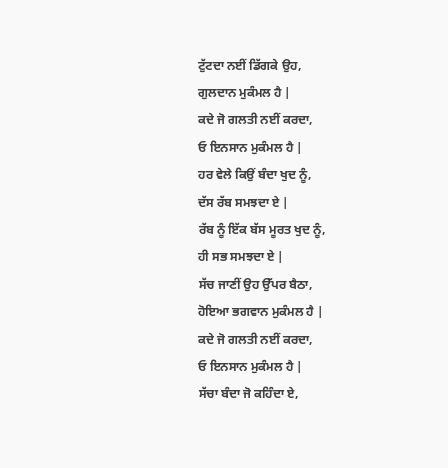ਟੁੱਟਦਾ ਨਈਂ ਡਿੱਗਕੇ ਉਹ,
ਗੁਲਦਾਨ ਮੁਕੰਮਲ ਹੈ |
ਕਦੇ ਜੋ ਗਲਤੀ ਨਈਂ ਕਰਦਾ,
ਓ ਇਨਸਾਨ ਮੁਕੰਮਲ ਹੈ |
ਹਰ ਵੇਲੇ ਕਿਉਂ ਬੰਦਾ ਖੁਦ ਨੂੰ,
ਦੱਸ ਰੱਬ ਸਮਝਦਾ ਏ |
ਰੱਬ ਨੂੰ ਇੱਕ ਬੱਸ ਮੂਰਤ ਖੁਦ ਨੂੰ,
ਹੀ ਸਭ ਸਮਝਦਾ ਏ |
ਸੱਚ ਜਾਣੀਂ ਉਹ ਉੱਪਰ ਬੈਠਾ,
ਹੋਇਆ ਭਗਵਾਨ ਮੁਕੰਮਲ ਹੈ |
ਕਦੇ ਜੋ ਗਲਤੀ ਨਈਂ ਕਰਦਾ,
ਓ ਇਨਸਾਨ ਮੁਕੰਮਲ ਹੈ |
ਸੱਚਾ ਬੰਦਾ ਜੋ ਕਹਿੰਦਾ ਏ,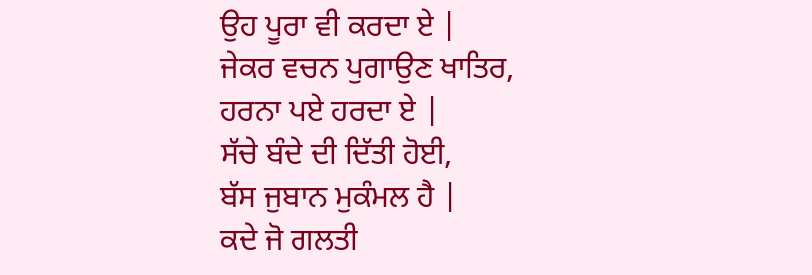ਉਹ ਪੂਰਾ ਵੀ ਕਰਦਾ ਏ |
ਜੇਕਰ ਵਚਨ ਪੁਗਾਉਣ ਖਾਤਿਰ,
ਹਰਨਾ ਪਏ ਹਰਦਾ ਏ |
ਸੱਚੇ ਬੰਦੇ ਦੀ ਦਿੱਤੀ ਹੋਈ,
ਬੱਸ ਜੁਬਾਨ ਮੁਕੰਮਲ ਹੈ |
ਕਦੇ ਜੋ ਗਲਤੀ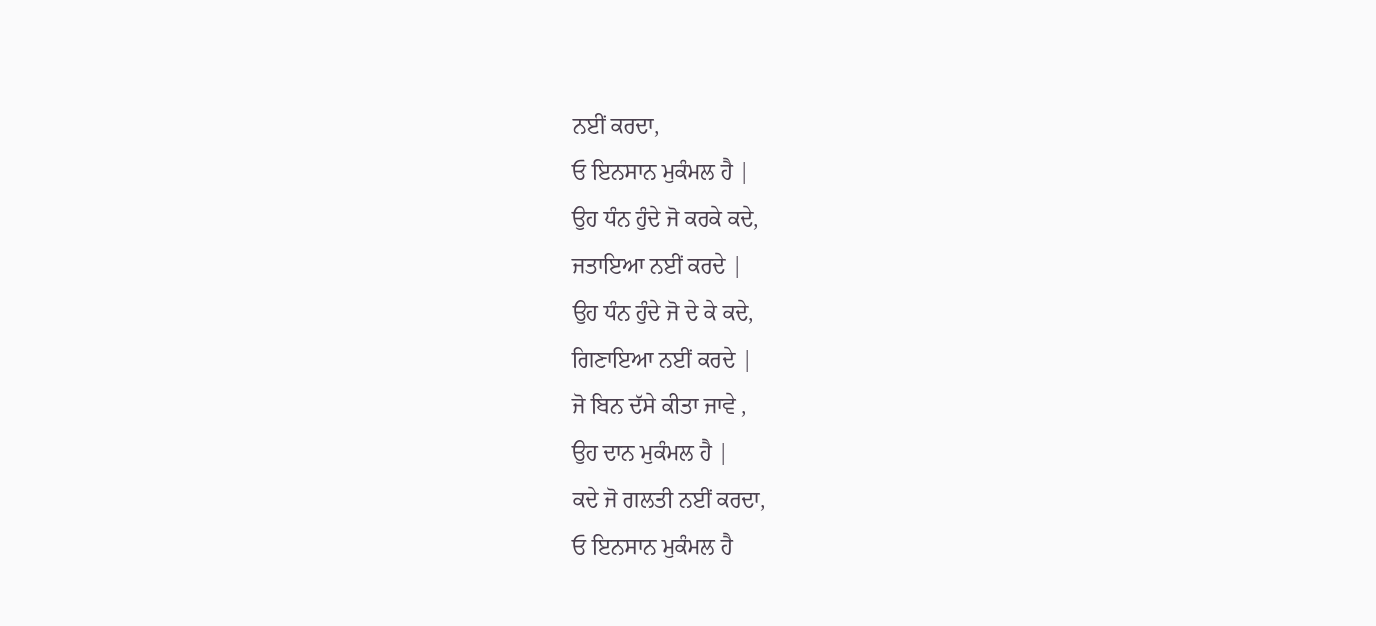ਨਈਂ ਕਰਦਾ,
ਓ ਇਨਸਾਨ ਮੁਕੰਮਲ ਹੈ |
ਉਹ ਧੰਨ ਹੁੰਦੇ ਜੋ ਕਰਕੇ ਕਦੇ,
ਜਤਾਇਆ ਨਈਂ ਕਰਦੇ |
ਉਹ ਧੰਨ ਹੁੰਦੇ ਜੋ ਦੇ ਕੇ ਕਦੇ,
ਗਿਣਾਇਆ ਨਈਂ ਕਰਦੇ |
ਜੋ ਬਿਨ ਦੱਸੇ ਕੀਤਾ ਜਾਵੇ ,
ਉਹ ਦਾਨ ਮੁਕੰਮਲ ਹੈ |
ਕਦੇ ਜੋ ਗਲਤੀ ਨਈਂ ਕਰਦਾ,
ਓ ਇਨਸਾਨ ਮੁਕੰਮਲ ਹੈ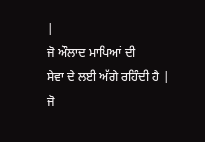|
ਜੋ ਔਲਾਦ ਮਾਪਿਆਂ ਦੀ
ਸੇਵਾ ਦੇ ਲਈ ਅੱਗੇ ਰਹਿੰਦੀ ਹੈ |
ਜੋ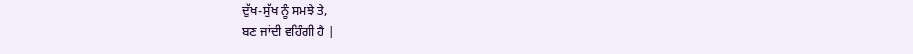ਦੁੱਖ-ਸੁੱਖ ਨੂੰ ਸਮਝੇ ਤੇ,
ਬਣ ਜਾਂਦੀ ਵਹਿੰਗੀ ਹੈ |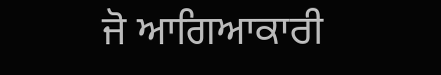ਜੋ ਆਗਿਆਕਾਰੀ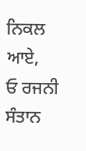ਨਿਕਲ ਆਏ,
ਓ ਰਜਨੀ ਸੰਤਾਨ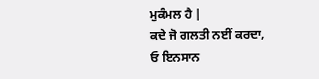ਮੁਕੰਮਲ ਹੈ |
ਕਦੇ ਜੋ ਗਲਤੀ ਨਈਂ ਕਰਦਾ,
ਓ ਇਨਸਾਨ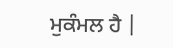ਮੁਕੰਮਲ ਹੈ |